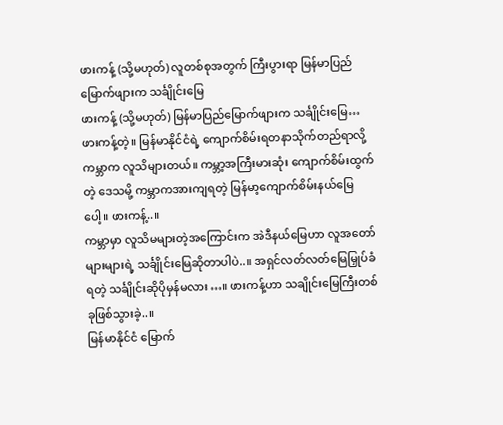ဖားကန့် (သို့မဟုတ်) လူတစ်စုအတွက် ကြီးပွားရာ မြန်မာပြည်မြောက်ဖျားက သင်္ချိုင်းမြေ
ဖားကန့် (သို့မဟုတ်) မြန်မာပြည်မြောက်ဖျားက သင်္ချိုင်းမြေ…
ဖားကန့်တဲ့။ မြန်မာနိုင်ငံရဲ့ ကျောက်စိမ်းရတနာသိုက်တည်ရာလို့ ကမ္ဘာက လူသိများတယ်။ ကမ္ဘာ့အကြီးမားဆုံး ကျောက်စိမ်းထွက်တဲ့ ဒေသမို့ ကမ္ဘာကအားကျရတဲ့ မြန်မာ့ကျောက်စိမ်းနယ်မြေပေါ့။ ဖားကန့်..။
ကမ္ဘာမှာ လူသိမများတဲ့အကြောင်းက အဲဒီနယ်မြေဟာ လူအတော်များများရဲ့ သင်္ချိုင်းမြေဆိုတာပါပဲ..။ အရှင်လတ်လတ်မြေမြှုပ်ခံရတဲ့ သင်္ချိုင်းဆိုပိုမှန်မလား…။ ဖားကန့်ဟာ သချိုင်းမြေကြီးတစ်ခုဖြစ်သွားခဲ့..။
မြန်မာနိုင်ငံ မြောက်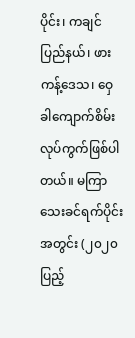ပိုင်း၊ ကချင်ပြည်နယ်၊ ဖားကန့်ဒေသ၊ ဝှေခါကျောက်စိမ်း လုပ်ကွက်ဖြစ်ပါတယ်။ မကြာသေးခင်ရက်ပိုင်းအတွင်း (၂၀၂၀ ပြည့်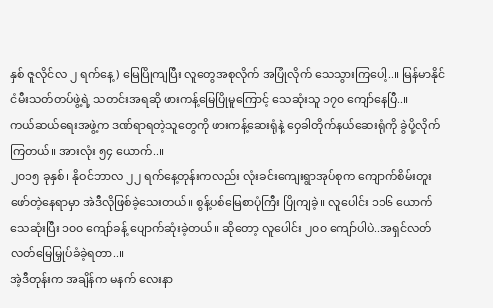နှစ် ဇူလိုင်လ ၂ ရက်နေ့) မြေပြိုကျပြီး လူတွေအစုလိုက် အပြုံလိုက် သေသွားကြပေါ့..။ မြန်မာနိုင်ငံမီးသတ်တပ်ဖွဲ့ရဲ့ သတင်းအရဆို ဖားကန့်မြေပြိုမူကြောင့် သေဆုံးသူ ၁၇၀ ကျော်နေပြီ..။
ကယ်ဆယ်ရေးအဖွဲ့က ဒဏ်ရာရတဲ့သူတွေကို ဖားကန့်ဆေးရုံနဲ့ ဝှေခါတိုက်နယ်ဆေးရုံကို ခွဲပို့လိုက်ကြတယ်။ အားလုံး ၅၄ ယောက်..။
၂၀၁၅ ခုနှစ်၊ နိုဝင်ဘာလ ၂၂ ရက်နေ့တုန်းကလည်း လုံးခင်းကျေးရွာအုပ်စုက ကျောက်စိမ်းတူးဖော်တဲ့နေရာမှာ အဲဒီလိုဖြစ်ခဲ့သေးတယ်။ စွန့်ပစ်မြေစာပုံကြီး ပြိုကျခဲ့။ လူပေါင်း ၁၁၆ ယောက် သေဆုံးပြီး ၁၀၀ ကျော်ခန့် ပျောက်ဆုံးခဲ့တယ်။ ဆိုတော့ လူပေါင်း ၂၀၀ ကျော်ပါပဲ..အရှင်လတ်လတ်မြေမြှုပ်ခံခဲ့ရတာ..။
အဲ့ဒီတုန်းက အချိန်က မနက် လေးနာ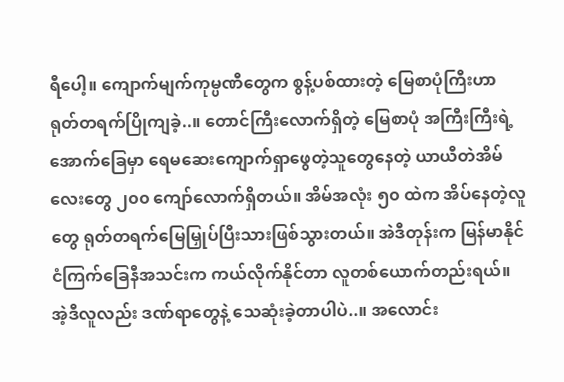ရီပေါ့။ ကျောက်မျက်ကုမ္ပဏီတွေက စွန့်ပစ်ထားတဲ့ မြေစာပုံကြီးဟာ ရုတ်တရက်ပြိုကျခဲ့..။ တောင်ကြီးလောက်ရှိတဲ့ မြေစာပုံ အကြီးကြီးရဲ့အောက်ခြေမှာ ရေမဆေးကျောက်ရှာဖွေတဲ့သူတွေနေတဲ့ ယာယီတဲအိမ်လေးတွေ ၂၀၀ ကျော်လောက်ရှိတယ်။ အိမ်အလုံး ၅၀ ထဲက အိပ်နေတဲ့လူတွေ ရုတ်တရက်မြေမြှုပ်ပြီးသားဖြစ်သွားတယ်။ အဲဒီတုန်းက မြန်မာနိုင်ငံကြက်ခြေနီအသင်းက ကယ်လိုက်နိုင်တာ လူတစ်ယောက်တည်းရယ်။ အဲ့ဒီလူလည်း ဒဏ်ရာတွေနဲ့ သေဆုံးခဲ့တာပါပဲ..။ အလောင်း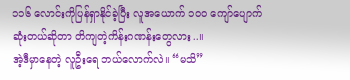၁၁၆ လောင်းကိုပြန်ရှာနိုင်ခဲ့ပြီး လူအယောက် ၁၀၀ ကျော်ပျောက်ဆုံးတယ်ဆိုတာ တိကျတဲ့ကိန်းဂဏန်းတွေလား..။
အဲ့ဒီမှာနေတဲ့ လူဦးရေ ဘယ်လောက်လဲ။ “မသိ”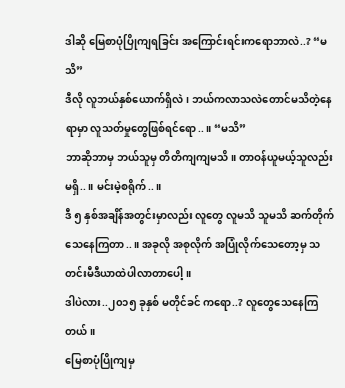ဒါဆို မြေစာပုံပြိုကျရခြင်း အကြောင်းရင်းကရောဘာလဲ..? “မသိ”
ဒီလို လူဘယ်နှစ်ယောက်ရှိလဲ၊ ဘယ်ကလာသလဲတောင်မသိတဲ့နေရာမှာ လူသတ်မှုတွေဖြစ်ရင်ရော..။ “မသိ”
ဘာဆိုဘာမှ ဘယ်သူမှ တိတိကျကျမသိ။ တာဝန်ယူမယ့်သူလည်းမရှိ..။ မင်းမဲ့စရိုက်..။
ဒီ ၅ နှစ်အချိန်အတွင်းမှာလည်း လူတွေ လူမသိ သူမသိ ဆက်တိုက်သေနေကြတာ..။ အခုလို အစုလိုက် အပြုံလိုက်သေတော့မှ သတင်းမီဒီယာထဲပါလာတာပေါ့။
ဒါပဲလား..၂၀၁၅ ခုနှစ် မတိုင်ခင် ကရော..? လူတွေသေနေကြတယ်။
မြေစာပုံပြိုကျမှ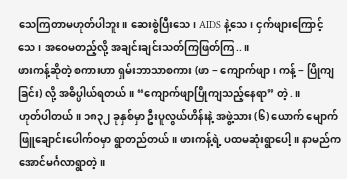သေကြတာမဟုတ်ပါဘူး။ ဆေးစွဲပြီးသေ၊ AIDS နဲ့သေ၊ ငှက်ဖျားကြောင့်သေ၊ အဝေမတည့်လို့ အချင်းချင်းသတ်ကြဖြတ်ကြ..။
ဖားကန့်ဆိုတဲ့ စကားဟာ ရှမ်းဘာသာစကား (ဖာ − ကျောက်ဖျာ၊ ကန့် − ပြိုကျခြင်း) လို့ အဓိပ္ပါယ်ရတယ်။ “ကျောက်ဖျာပြိုကျသည့်နေရာ” တဲ့.။
ဟုတ်ပါတယ်။ ၁၈၃၂ ခုနှစ်မှာ ဦးပူလွယ်ဟိန်းနဲ့ အဖွဲ့သား (၆) ယောက် မျောက်ဖြူချောင်းပေါက်ဝမှာ ရွာတည်တယ်။ ဖားကန့်ရဲ့ ပထမဆုံးရွာပေါ့။ နာမည်က အောင်မင်္ဂလာရွာတဲ့။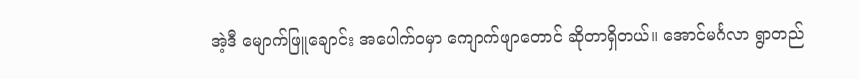အဲ့ဒီ မျောက်ဖြူချောင်း အပေါက်ဝမှာ ကျောက်ဖျာတောင် ဆိုတာရှိတယ်။ အောင်မင်္ဂလာ ရွာတည်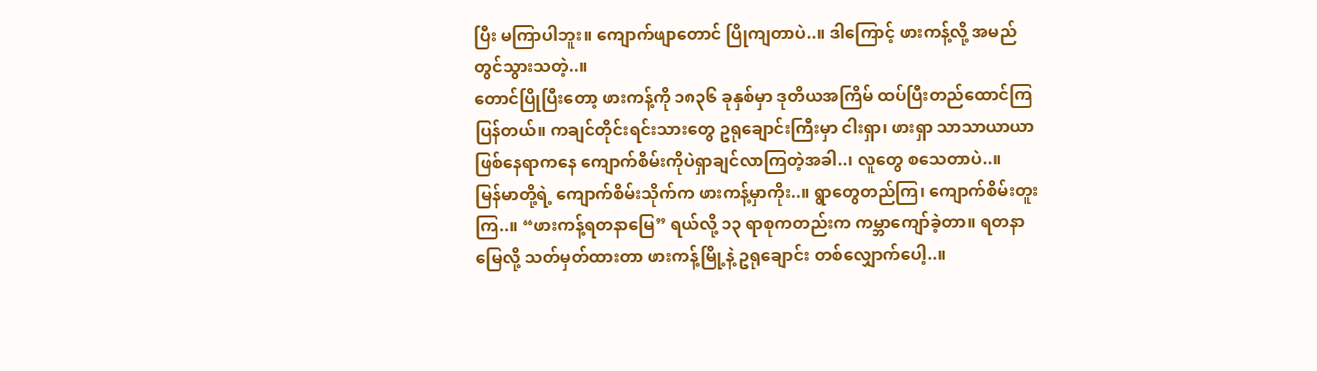ပြီး မကြာပါဘူး။ ကျောက်ဖျာတောင် ပြိုကျတာပဲ..။ ဒါကြောင့် ဖားကန့်လို့ အမည်တွင်သွားသတဲ့..။
တောင်ပြိုပြီးတော့ ဖားကန့်ကို ၁၈၃၆ ခုနှစ်မှာ ဒုတိယအကြိမ် ထပ်ပြီးတည်ထောင်ကြပြန်တယ်။ ကချင်တိုင်းရင်းသားတွေ ဥရုချောင်းကြီးမှာ ငါးရှာ၊ ဖားရှာ သာသာယာယာ ဖြစ်နေရာကနေ ကျောက်စိမ်းကိုပဲရှာချင်လာကြတဲ့အခါ..၊ လူတွေ စသေတာပဲ..။
မြန်မာတို့ရဲ့ ကျောက်စိမ်းသိုက်က ဖားကန့်မှာကိုး..။ ရွာတွေတည်ကြ၊ ကျောက်စိမ်းတူးကြ..။ “ဖားကန့်ရတနာမြေ” ရယ်လို့ ၁၃ ရာစုကတည်းက ကမ္ဘာကျော်ခဲ့တာ။ ရတနာမြေလို့ သတ်မှတ်ထားတာ ဖားကန့်မြို့နဲ့ ဥရုချောင်း တစ်လျှောက်ပေါ့..။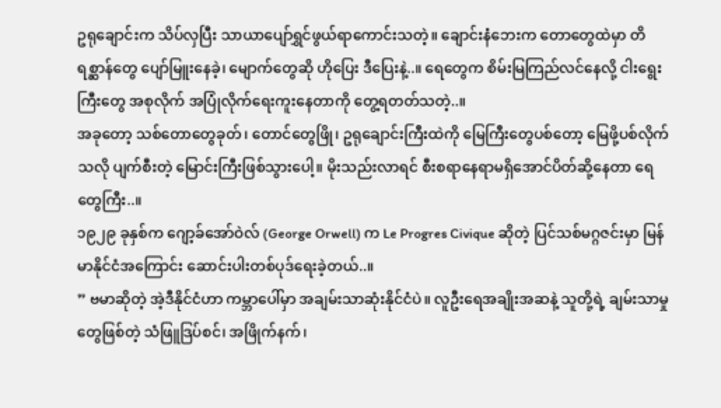ဥရုချောင်းက သိပ်လှပြီး သာယာပျော်ရွှင်ဖွယ်ရာကောင်းသတဲ့။ ချောင်းနံဘေးက တောတွေထဲမှာ တိရစ္ဆာန်တွေ ပျော်မြူးနေခဲ့၊ မျောက်တွေဆို ဟိုပြေး ဒီပြေးနဲ့..။ ရေတွေက စိမ်းမြကြည်လင်နေလို့ ငါးရွေးကြီးတွေ အစုလိုက် အပြုံလိုက်ရေးကူးနေတာကို တွေ့ရတတ်သတဲ့..။
အခုတော့ သစ်တောတွေခုတ်၊ တောင်တွေဖြို၊ ဥရုချောင်းကြီးထဲကို မြေကြီးတွေပစ်တော့ မြေဖို့ပစ်လိုက်သလို ပျက်စီးတဲ့ မြောင်းကြီးဖြစ်သွားပေါ့။ မိုးသည်းလာရင် စီးစရာနေရာမရှိအောင်ပိတ်ဆို့နေတာ ရေတွေကြီး..။
၁၉၂၉ ခုနှစ်က ဂျော့ခ်အော်ဝဲလ် (George Orwell) က Le Progres Civique ဆိုတဲ့ ပြင်သစ်မဂ္ဂဇင်းမှာ မြန်မာနိုင်ငံအကြောင်း ဆောင်းပါးတစ်ပုဒ်ရေးခဲ့တယ်..။
” ဗမာဆိုတဲ့ အဲ့ဒီနိုင်ငံဟာ ကမ္ဘာပေါ်မှာ အချမ်းသာဆုံးနိုင်ငံပဲ။ လူဦးရေအချိုးအဆနဲ့ သူတို့ရဲ့ ချမ်းသာမှုတွေဖြစ်တဲ့ သံဖြူဒြပ်စင်၊ အဖြိုက်နက်၊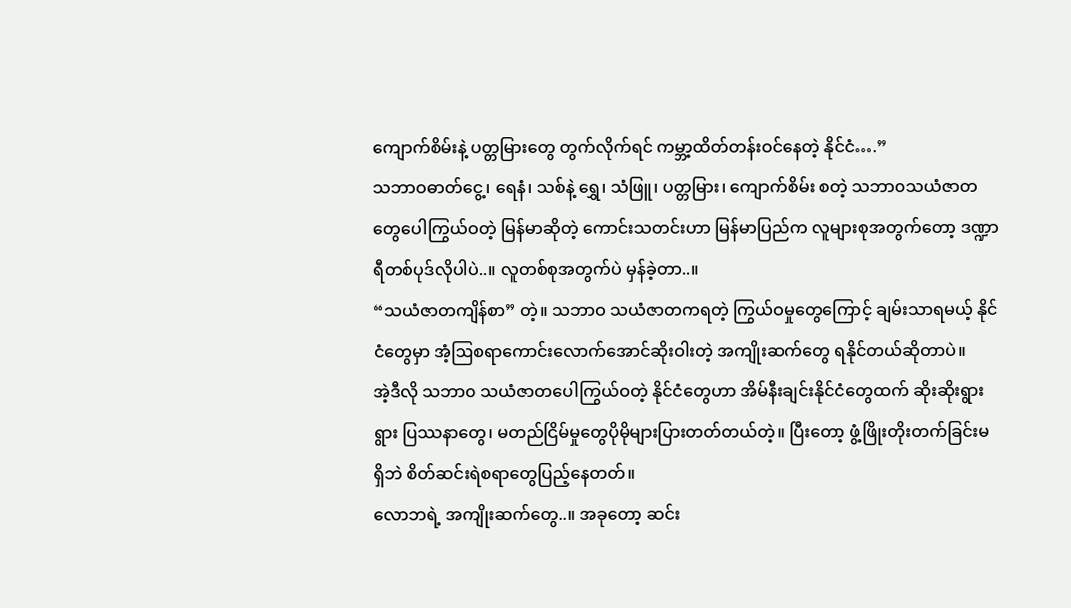ကျောက်စိမ်းနဲ့ ပတ္တမြားတွေ တွက်လိုက်ရင် ကမ္ဘာ့ထိတ်တန်းဝင်နေတဲ့ နိုင်ငံ….”
သဘာဝဓာတ်ငွေ့၊ ရေနံ၊ သစ်နဲ့ ရွှေ၊ သံဖြူ၊ ပတ္တမြား၊ ကျောက်စိမ်း စတဲ့ သဘာ၀သယံဇာတ တွေပေါကြွယ်ဝတဲ့ မြန်မာဆိုတဲ့ ကောင်းသတင်းဟာ မြန်မာပြည်က လူများစုအတွက်တော့ ဒဏ္ဍာရီတစ်ပုဒ်လိုပါပဲ..။ လူတစ်စုအတွက်ပဲ မှန်ခဲ့တာ..။
“သယံဇာတကျိန်စာ” တဲ့။ သဘာဝ သယံဇာတကရတဲ့ ကြွယ်ဝမှုတွေကြောင့် ချမ်းသာရမယ့် နိုင်ငံတွေမှာ အံ့ဩစရာကောင်းလောက်အောင်ဆိုးဝါးတဲ့ အကျိုးဆက်တွေ ရနိုင်တယ်ဆိုတာပဲ။
အဲ့ဒီလို သဘာ၀ သယံဇာတပေါကြွယ်ဝတဲ့ နိုင်ငံတွေဟာ အိမ်နီးချင်းနိုင်ငံတွေထက် ဆိုးဆိုးရွားရွား ပြဿနာတွေ၊ မတည်ငြိမ်မှုတွေပိုမိုများပြားတတ်တယ်တဲ့။ ပြီးတော့ ဖွံ့ဖြိုးတိုးတက်ခြင်းမရှိဘဲ စိတ်ဆင်းရဲစရာတွေပြည့်နေတတ်။
လောဘရဲ့ အကျိုးဆက်တွေ..။ အခုတော့ ဆင်း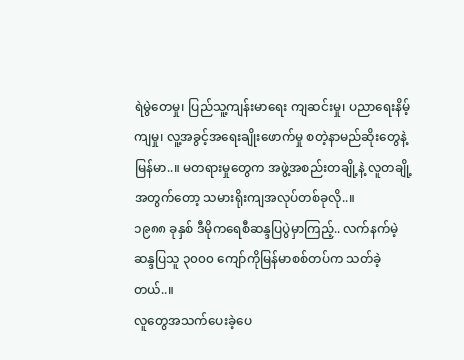ရဲမွဲတေမှု၊ ပြည်သူ့ကျန်းမာရေး ကျဆင်းမှု၊ ပညာရေးနိမ့်ကျမှု၊ လူ့အခွင့်အရေးချိုးဖောက်မှု စတဲ့နာမည်ဆိုးတွေနဲ့ မြန်မာ..။ မတရားမှုတွေက အဖွဲ့အစည်းတချို့နဲ့ လူတချို့အတွက်တော့ သမားရိုးကျအလုပ်တစ်ခုလို..။
၁၉၈၈ ခုနှစ် ဒီမိုကရေစီဆန္ဒပြပွဲမှာကြည့်.. လက်နက်မဲ့ဆန္ဒပြသူ ၃၀၀၀ ကျော်ကိုမြန်မာစစ်တပ်က သတ်ခဲ့တယ်..။
လူတွေအသက်ပေးခဲ့ပေ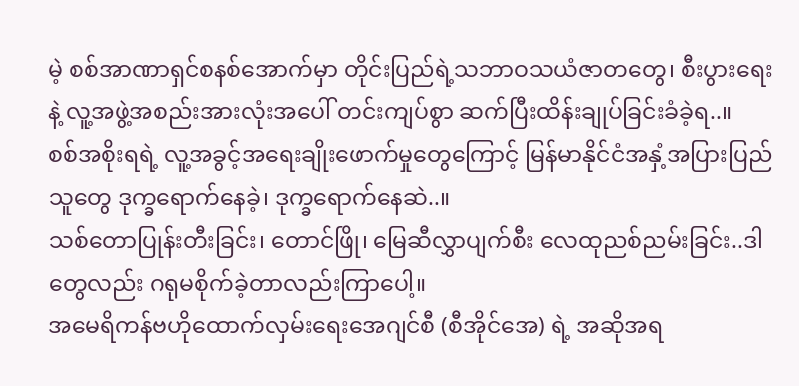မဲ့ စစ်အာဏာရှင်စနစ်အောက်မှာ တိုင်းပြည်ရဲ့သဘာဝသယံဇာတတွေ၊ စီးပွားရေးနဲ့ လူ့အဖွဲ့အစည်းအားလုံးအပေါ် တင်းကျပ်စွာ ဆက်ပြီးထိန်းချုပ်ခြင်းခံခဲ့ရ..။
စစ်အစိုးရရဲ့ လူ့အခွင့်အရေးချိုးဖောက်မှုတွေကြောင့် မြန်မာနိုင်ငံအနှံ့အပြားပြည်သူတွေ ဒုက္ခရောက်နေခဲ့၊ ဒုက္ခရောက်နေဆဲ..။
သစ်တောပြုန်းတီးခြင်း၊ တောင်ဖြို၊ မြေဆီလွှာပျက်စီး လေထုညစ်ညမ်းခြင်း..ဒါတွေလည်း ဂရုမစိုက်ခဲ့တာလည်းကြာပေါ့။
အမေရိကန်ဗဟိုထောက်လှမ်းရေးအေဂျင်စီ (စီအိုင်အေ) ရဲ့ အဆိုအရ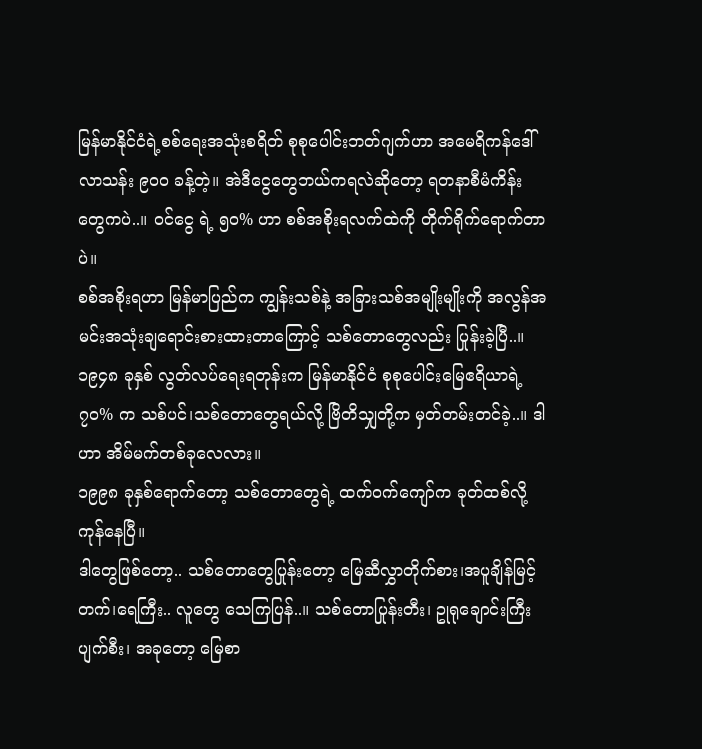မြန်မာနိုင်ငံရဲ့စစ်ရေးအသုံးစရိတ် စုစုပေါင်းဘတ်ဂျက်ဟာ အမေရိကန်ဒေါ်လာသန်း ၉၀၀ ခန့်တဲ့။ အဲဒီငွေတွေဘယ်ကရလဲဆိုတော့ ရတနာစီမံကိန်းတွေကပဲ..။ ၀င်ငွေ ရဲ့ ၅၀% ဟာ စစ်အစိုးရလက်ထဲကို တိုက်ရိုက်ရောက်တာပဲ။
စစ်အစိုးရဟာ မြန်မာပြည်က ကျွန်းသစ်နဲ့ အခြားသစ်အမျိုးမျိုးကို အလွန်အမင်းအသုံးချရောင်းစားထားတာကြောင့် သစ်တောတွေလည်း ပြုန်းခဲ့ပြီ..။ ၁၉၄၈ ခုနှစ် လွတ်လပ်ရေးရတုန်းက မြန်မာနိုင်ငံ စုစုပေါင်းမြေဧရိယာရဲ့ ၇၀% က သစ်ပင်၊သစ်တောတွေရယ်လို့ ဗြိတိသျှတို့က မှတ်တမ်းတင်ခဲ့..။ ဒါဟာ အိမ်မက်တစ်ခုလေလား။
၁၉၉၈ ခုနှစ်ရောက်တော့ သစ်တောတွေရဲ့ ထက်ဝက်ကျော်က ခုတ်ထစ်လို့ ကုန်နေပြီ။
ဒါတွေဖြစ်တော့.. သစ်တောတွေပြုန်းတော့ မြေဆီလွှာတိုက်စား၊အပူချိန်မြင့်တက်၊ရေကြီး.. လူတွေ သေကြပြန်..။ သစ်တောပြုန်းတီး၊ ဥုရုချောင်းကြီး ပျက်စီး၊ အခုတော့ မြေစာ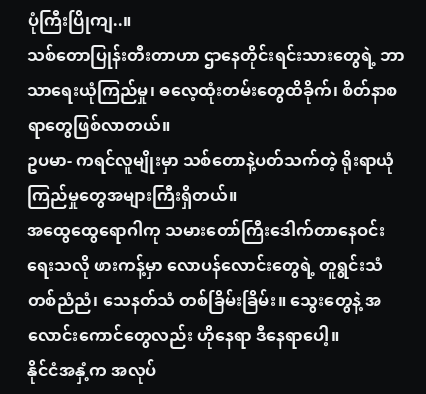ပုံကြီးပြိုကျ..။
သစ်တောပြုန်းတီးတာဟာ ဌာနေတိုင်းရင်းသားတွေရဲ့ ဘာသာရေးယုံကြည်မှု၊ ဓလေ့ထုံးတမ်းတွေထိခိုက်၊ စိတ်နာစရာတွေဖြစ်လာတယ်။
ဥပမာ- ကရင်လူမျိုးမှာ သစ်တောနဲ့ပတ်သက်တဲ့ ရိုးရာယုံကြည်မှုတွေအများကြီးရှိတယ်။
အထွေထွေရောဂါကု သမားတော်ကြီးဒေါက်တာနေဝင်းရေးသလို ဖားကန့်မှာ လောပန်လောင်းတွေရဲ့ တူရွင်းသံ တစ်ညံညံ၊ သေနတ်သံ တစ်ခြိမ်းခြိမ်း။ သွေးတွေနဲ့ အလောင်းကောင်တွေလည်း ဟိုနေရာ ဒီနေရာပေါ့။
နိုင်ငံအနှံ့က အလုပ်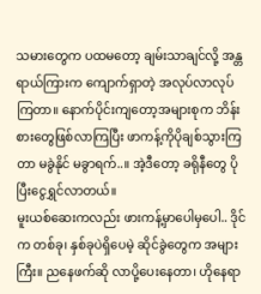သမားတွေက ပထမတော့ ချမ်းသာချင်လို့ အန္တရာယ်ကြားက ကျောက်ရှာတဲ့ အလုပ်လာလုပ်ကြတာ။ နောက်ပိုင်းကျတော့အများစုက ဘိန်းစားတွေဖြစ်လာကြပြီး ဖာကန့်ကိုပိုချစ်သွားကြတာ မခွဲနိုင် မခွာရက်..။ အဲ့ဒီတော့ ခရိုနီတွေ ပိုပြီးငွေရွှင်လာတယ်။
မူးယစ်ဆေးကလည်း ဖားကန့်မှာပေါမှပေါ.. ဒိုင်က တစ်ခု၊ နှစ်ခုပဲရှိပေမဲ့ ဆိုင်ခွဲတွေက အများကြီး။ ညနေဖက်ဆို လာပို့ပေးနေတာ၊ ဟိုနေရာ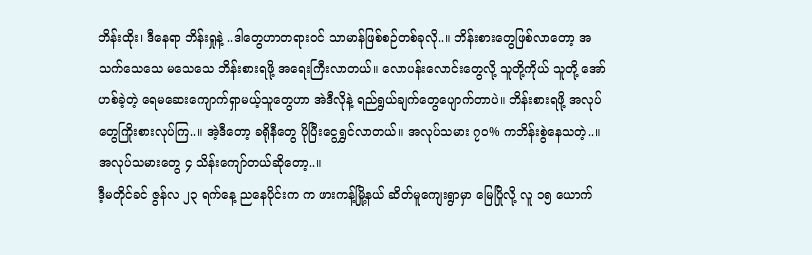ဘိန်းထိုး၊ ဒီနေရာ ဘိန်းရှုနဲ့ ..ဒါတွေဟာတရားဝင် သာမာန်ဖြစ်စဉ်တစ်ခုလို..။ ဘိန်းစားတွေဖြစ်လာတော့ အသက်သေသေ မသေသေ ဘိန်းစားရဖို့ အရေးကြီးလာတယ်။ လောပန်းလောင်းတွေလို့ သူတို့ကိုယ် သူတို့ အော်ဟစ်ခဲ့တဲ့ ရေမဆေးကျောက်ရှာမယ့်သူတွေဟာ အဲဒီလိုနဲ့ ရည်ရွယ်ချက်တွေပျောက်တာပဲ။ ဘိန်းစားရဖို့ အလုပ်တွေကြိုးစားလုပ်ကြ..။ အဲ့ဒီတော့ ခရိုနီတွေ ပိုပြီးငွေရွှင်လာတယ်။ အလုပ်သမား ၇၀% ကဘိန်းစွဲနေသတဲ့..။ အလုပ်သမားတွေ ၄ သိန်းကျော်တယ်ဆိုတော့..။
ဒီ့မတိုင်ခင် ဇွန်လ ၂၃ ရက်နေ့ ညနေပိုင်းက က ဖားကန့်မြို့နယ် ဆိတ်မူကျေးရွာမှာ မြေပြိုလို့ လူ ၁၅ ယောက်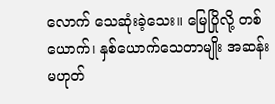လောက် သေဆုံးခဲ့သေး။ မြေပြိုလို့ တစ်ယောက်၊ နှစ်ယောက်သေတာမျိုး အဆန်းမဟုတ်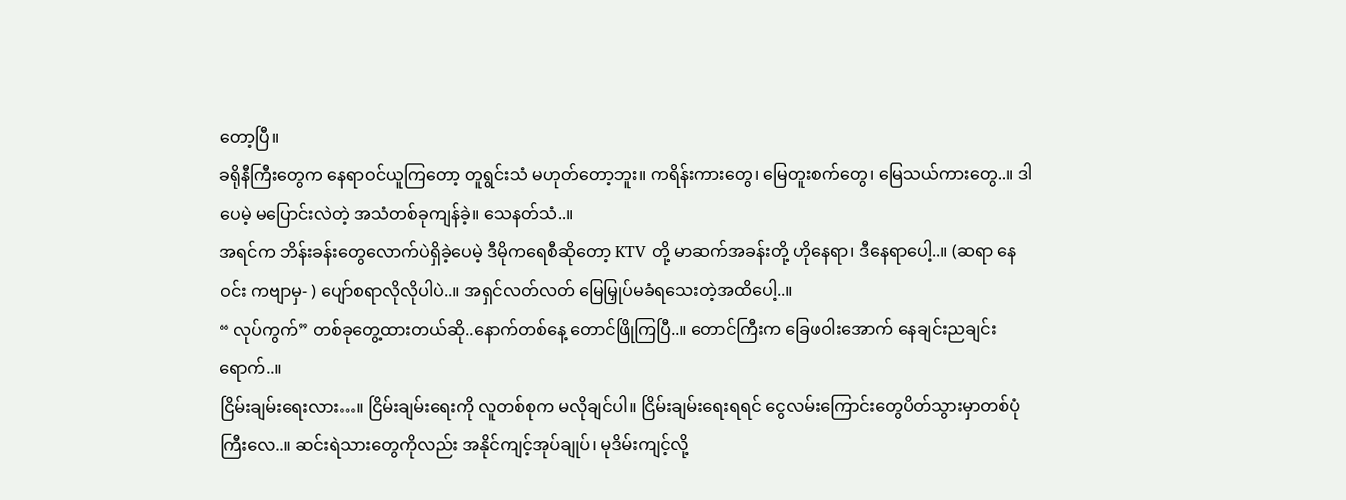တော့ပြီ။
ခရိုနီကြီးတွေက နေရာဝင်ယူကြတော့ တူရွင်းသံ မဟုတ်တော့ဘူး။ ကရိန်းကားတွေ၊ မြေတူးစက်တွေ၊ မြေသယ်ကားတွေ..။ ဒါပေမဲ့ မပြောင်းလဲတဲ့ အသံတစ်ခုကျန်ခဲ့။ သေနတ်သံ..။
အရင်က ဘိန်းခန်းတွေလောက်ပဲရှိခဲ့ပေမဲ့ ဒီမိုကရေစီဆိုတော့ KTV တို့ မာဆက်အခန်းတို့ ဟိုနေရာ၊ ဒီနေရာပေါ့..။ (ဆရာ နေဝင်း ကဗျာမှ- ) ပျော်စရာလိုလိုပါပဲ..။ အရှင်လတ်လတ် မြေမြှုပ်မခံရသေးတဲ့အထိပေါ့..။
“ လုပ်ကွက်” တစ်ခုတွေ့ထားတယ်ဆို..နောက်တစ်နေ့ တောင်ဖြိုကြပြီ..။ တောင်ကြီးက ခြေဖဝါးအောက် နေချင်းညချင်းရောက်..။
ငြိမ်းချမ်းရေးလား…။ ငြိမ်းချမ်းရေးကို လူတစ်စုက မလိုချင်ပါ။ ငြိမ်းချမ်းရေးရရင် ငွေလမ်းကြောင်းတွေပိတ်သွားမှာတစ်ပုံကြီးလေ..။ ဆင်းရဲသားတွေကိုလည်း အနိုင်ကျင့်အုပ်ချုပ်၊ မုဒိမ်းကျင့်လို့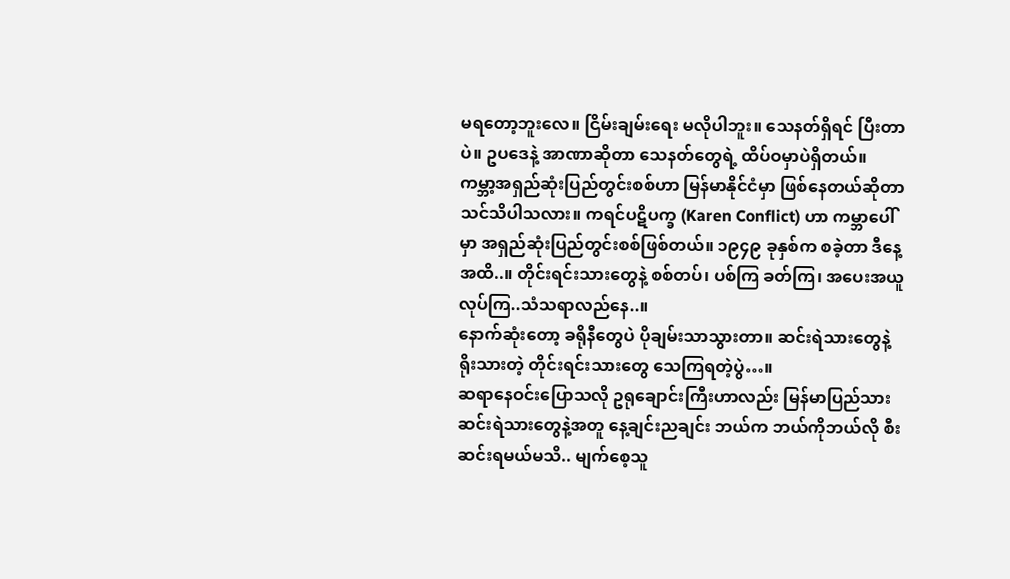မရတော့ဘူးလေ။ ငြိမ်းချမ်းရေး မလိုပါဘူး။ သေနတ်ရှိရင် ပြီးတာပဲ။ ဥပဒေနဲ့ အာဏာဆိုတာ သေနတ်တွေရဲ့ ထိပ်ဝမှာပဲရှိတယ်။
ကမ္ဘာ့အရှည်ဆုံးပြည်တွင်းစစ်ဟာ မြန်မာနိုင်ငံမှာ ဖြစ်နေတယ်ဆိုတာ သင်သိပါသလား။ ကရင်ပဋိပက္ခ (Karen Conflict) ဟာ ကမ္ဘာပေါ်မှာ အရှည်ဆုံးပြည်တွင်းစစ်ဖြစ်တယ်။ ၁၉၄၉ ခုနှစ်က စခဲ့တာ ဒီနေ့အထိ..။ တိုင်းရင်းသားတွေနဲ့ စစ်တပ်၊ ပစ်ကြ ခတ်ကြ၊ အပေးအယူလုပ်ကြ..သံသရာလည်နေ..။
နောက်ဆုံးတော့ ခရိုနီတွေပဲ ပိုချမ်းသာသွားတာ။ ဆင်းရဲသားတွေနဲ့ ရိုးသားတဲ့ တိုင်းရင်းသားတွေ သေကြရတဲ့ပွဲ…။
ဆရာနေဝင်းပြောသလို ဥရုချောင်းကြီးဟာလည်း မြန်မာပြည်သား ဆင်းရဲသားတွေနဲ့အတူ နေ့ချင်းညချင်း ဘယ်က ဘယ်ကိုဘယ်လို စီးဆင်းရမယ်မသိ.. မျက်စေ့သူ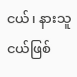ငယ်၊ နားသူငယ်ဖြစ်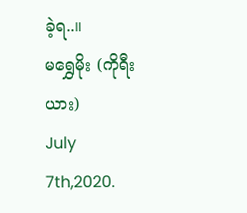ခဲ့ရ..။
မရွှေမိုး (ကိုရီးယား)
July 7th,2020.